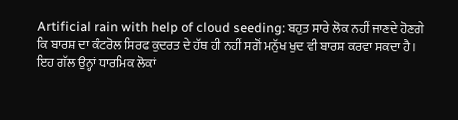Artificial rain with help of cloud seeding: ਬਹੁਤ ਸਾਰੇ ਲੋਕ ਨਹੀਂ ਜਾਣਦੇ ਹੋਣਗੇ ਕਿ ਬਾਰਸ਼ ਦਾ ਕੰਟਰੋਲ ਸਿਰਫ ਕੁਦਰਤ ਦੇ ਹੱਥ ਹੀ ਨਹੀਂ ਸਗੋਂ ਮਨੁੱਖ ਖੁਦ ਵੀ ਬਾਰਸ਼ ਕਰਵਾ ਸਕਦਾ ਹੈ। ਇਹ ਗੱਲ ਉਨ੍ਹਾਂ ਧਾਰਮਿਕ ਲੋਕਾਂ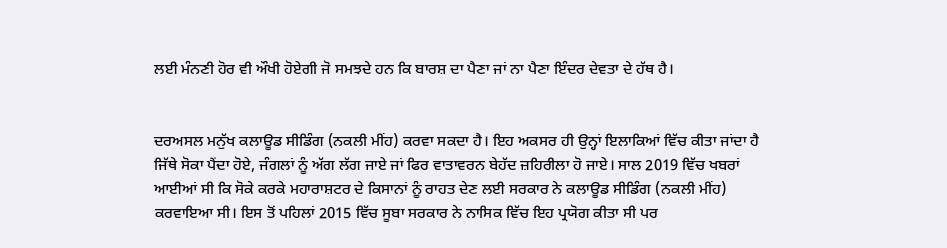ਲਈ ਮੰਨਣੀ ਹੋਰ ਵੀ ਔਖੀ ਹੋਏਗੀ ਜੋ ਸਮਝਦੇ ਹਨ ਕਿ ਬਾਰਸ਼ ਦਾ ਪੈਣਾ ਜਾਂ ਨਾ ਪੈਣਾ ਇੰਦਰ ਦੇਵਤਾ ਦੇ ਹੱਥ ਹੈ।


ਦਰਅਸਲ ਮਨੁੱਖ ਕਲਾਊਡ ਸੀਡਿੰਗ (ਨਕਲੀ ਮੀਂਹ) ਕਰਵਾ ਸਕਦਾ ਹੈ। ਇਹ ਅਕਸਰ ਹੀ ਉਨ੍ਹਾਂ ਇਲਾਕਿਆਂ ਵਿੱਚ ਕੀਤਾ ਜਾਂਦਾ ਹੈ ਜਿੱਥੇ ਸੋਕਾ ਪੈਂਦਾ ਹੋਏ, ਜੰਗਲਾਂ ਨੂੰ ਅੱਗ ਲੱਗ ਜਾਏ ਜਾਂ ਫਿਰ ਵਾਤਾਵਰਨ ਬੇਹੱਦ ਜ਼ਹਿਰੀਲਾ ਹੋ ਜਾਏ। ਸਾਲ 2019 ਵਿੱਚ ਖਬਰਾਂ ਆਈਆਂ ਸੀ ਕਿ ਸੋਕੇ ਕਰਕੇ ਮਹਾਰਾਸ਼ਟਰ ਦੇ ਕਿਸਾਨਾਂ ਨੂੰ ਰਾਹਤ ਦੇਣ ਲਈ ਸਰਕਾਰ ਨੇ ਕਲਾਊਡ ਸੀਡਿੰਗ (ਨਕਲੀ ਮੀਂਹ) ਕਰਵਾਇਆ ਸੀ। ਇਸ ਤੋਂ ਪਹਿਲਾਂ 2015 ਵਿੱਚ ਸੂਬਾ ਸਰਕਾਰ ਨੇ ਨਾਸਿਕ ਵਿੱਚ ਇਹ ਪ੍ਰਯੋਗ ਕੀਤਾ ਸੀ ਪਰ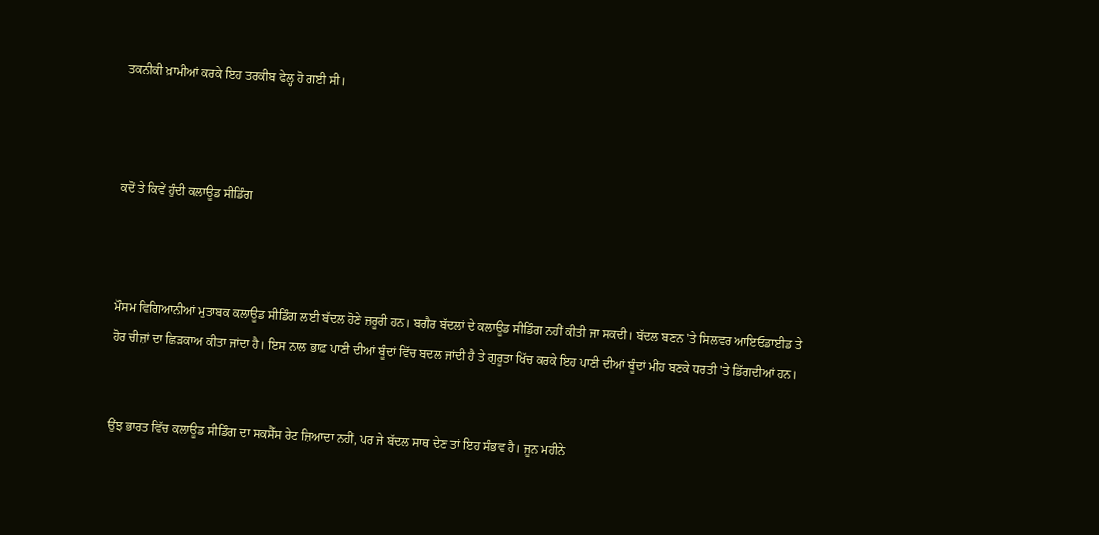ਤਕਨੀਕੀ ਖ਼ਾਮੀਆਂ ਕਰਕੇ ਇਹ ਤਰਕੀਬ ਫੇਲ੍ਹ ਹੋ ਗਈ ਸੀ।



ਕਦੋਂ ਤੇ ਕਿਵੇਂ ਹੁੰਦੀ ਕਲਾਊਡ ਸੀਡਿੰਗ



ਮੌਸਮ ਵਿਗਿਆਨੀਆਂ ਮੁਤਾਬਕ ਕਲਾਊਡ ਸੀਡਿੰਗ ਲਈ ਬੱਦਲ ਹੋਣੇ ਜ਼ਰੂਰੀ ਹਨ। ਬਗੈਰ ਬੱਦਲਾਂ ਦੇ ਕਲਾਊਡ ਸੀਡਿੰਗ ਨਹੀਂ ਕੀਤੀ ਜਾ ਸਕਦੀ। ਬੱਦਲ ਬਣਨ 'ਤੇ ਸਿਲਵਰ ਆਇਓਡਾਈਡ ਤੇ ਹੋਰ ਚੀਜ਼ਾਂ ਦਾ ਛਿੜਕਾਅ ਕੀਤਾ ਜਾਂਦਾ ਹੈ। ਇਸ ਨਾਲ ਭਾਫ਼ ਪਾਣੀ ਦੀਆਂ ਬੂੰਦਾਂ ਵਿੱਚ ਬਦਲ ਜਾਂਦੀ ਹੈ ਤੇ ਗੁਰੂਤਾ ਖਿੱਚ ਕਰਕੇ ਇਹ ਪਾਣੀ ਦੀਆਂ ਬੂੰਦਾਂ ਮੀਂਹ ਬਣਕੇ ਧਰਤੀ 'ਤੇ ਡਿੱਗਦੀਆਂ ਹਨ।


ਉਂਝ ਭਾਰਤ ਵਿੱਚ ਕਲਾਊਡ ਸੀਡਿੰਗ ਦਾ ਸਕਸੈੱਸ ਰੇਟ ਜ਼ਿਆਦਾ ਨਹੀਂ, ਪਰ ਜੇ ਬੱਦਲ ਸਾਥ ਦੇਣ ਤਾਂ ਇਹ ਸੰਭਵ ਹੈ। ਜੂਨ ਮਹੀਨੇ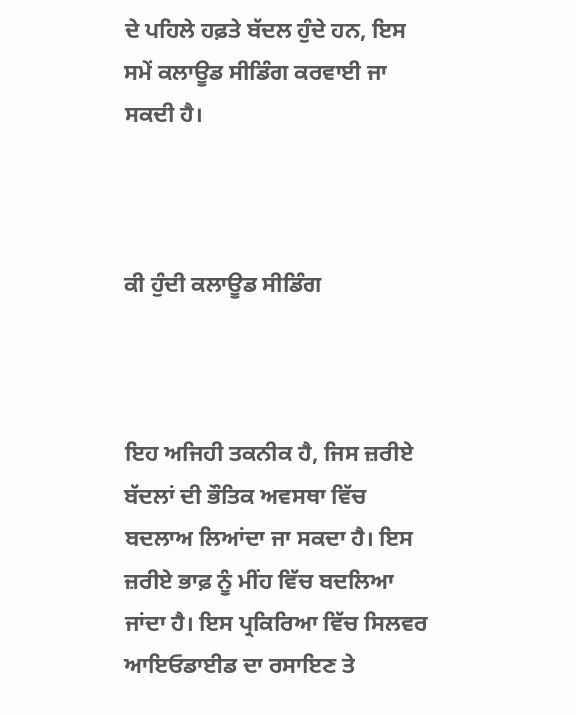ਦੇ ਪਹਿਲੇ ਹਫ਼ਤੇ ਬੱਦਲ ਹੁੰਦੇ ਹਨ, ਇਸ ਸਮੇਂ ਕਲਾਊਡ ਸੀਡਿੰਗ ਕਰਵਾਈ ਜਾ ਸਕਦੀ ਹੈ।



ਕੀ ਹੁੰਦੀ ਕਲਾਊਡ ਸੀਡਿੰਗ



ਇਹ ਅਜਿਹੀ ਤਕਨੀਕ ਹੈ, ਜਿਸ ਜ਼ਰੀਏ ਬੱਦਲਾਂ ਦੀ ਭੌਤਿਕ ਅਵਸਥਾ ਵਿੱਚ ਬਦਲਾਅ ਲਿਆਂਦਾ ਜਾ ਸਕਦਾ ਹੈ। ਇਸ ਜ਼ਰੀਏ ਭਾਫ਼ ਨੂੰ ਮੀਂਹ ਵਿੱਚ ਬਦਲਿਆ ਜਾਂਦਾ ਹੈ। ਇਸ ਪ੍ਰਕਿਰਿਆ ਵਿੱਚ ਸਿਲਵਰ ਆਇਓਡਾਈਡ ਦਾ ਰਸਾਇਣ ਤੇ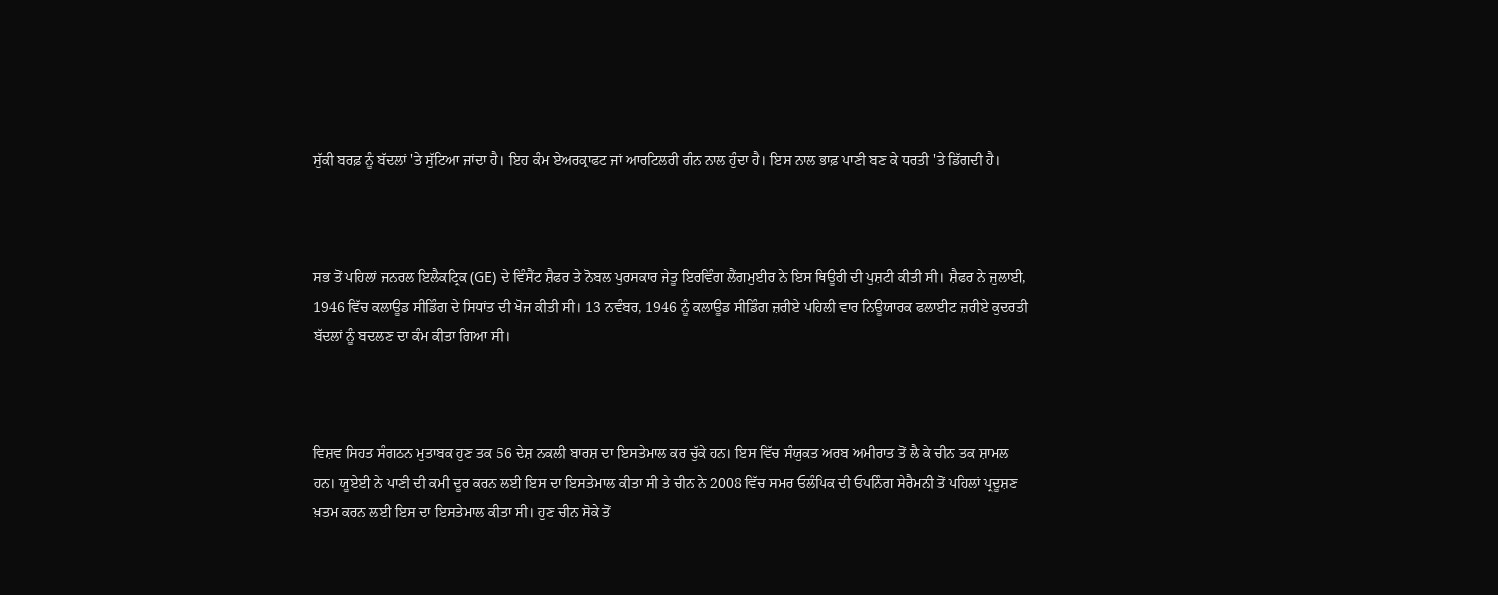ਸੁੱਕੀ ਬਰਫ਼ ਨੂੰ ਬੱਦਲਾਂ 'ਤੇ ਸੁੱਟਿਆ ਜਾਂਦਾ ਹੈ। ਇਹ ਕੰਮ ਏਅਰਕ੍ਰਾਫਟ ਜਾਂ ਆਰਟਿਲਰੀ ਗੰਨ ਨਾਲ ਹੁੰਦਾ ਹੈ। ਇਸ ਨਾਲ ਭਾਫ਼ ਪਾਣੀ ਬਣ ਕੇ ਧਰਤੀ 'ਤੇ ਡਿੱਗਦੀ ਹੈ।



ਸਭ ਤੋਂ ਪਹਿਲਾਂ ਜਨਰਲ ਇਲੈਕਟ੍ਰਿਕ (GE) ਦੇ ਵਿੰਸੈਂਟ ਸ਼ੈਫਰ ਤੇ ਨੋਬਲ ਪੁਰਸਕਾਰ ਜੇਤੂ ਇਰਵਿੰਗ ਲੈਂਗਮੁਈਰ ਨੇ ਇਸ ਥਿਊਰੀ ਦੀ ਪੁਸ਼ਟੀ ਕੀਤੀ ਸੀ। ਸ਼ੈਫਰ ਨੇ ਜੁਲਾਈ, 1946 ਵਿੱਚ ਕਲਾਊਡ ਸੀਡਿੰਗ ਦੇ ਸਿਧਾਂਤ ਦੀ ਖੋਜ ਕੀਤੀ ਸੀ। 13 ਨਵੰਬਰ, 1946 ਨੂੰ ਕਲਾਊਡ ਸੀਡਿੰਗ ਜ਼ਰੀਏ ਪਹਿਲੀ ਵਾਰ ਨਿਊਯਾਰਕ ਫਲਾਈਟ ਜ਼ਰੀਏ ਕੁਦਰਤੀ ਬੱਦਲਾਂ ਨੂੰ ਬਦਲਣ ਦਾ ਕੰਮ ਕੀਤਾ ਗਿਆ ਸੀ।



ਵਿਸ਼ਵ ਸਿਹਤ ਸੰਗਠਨ ਮੁਤਾਬਕ ਹੁਣ ਤਕ 56 ਦੇਸ਼ ਨਕਲੀ ਬਾਰਸ਼ ਦਾ ਇਸਤੇਮਾਲ ਕਰ ਚੁੱਕੇ ਹਨ। ਇਸ ਵਿੱਚ ਸੰਯੁਕਤ ਅਰਬ ਅਮੀਰਾਤ ਤੋਂ ਲੈ ਕੇ ਚੀਨ ਤਕ ਸ਼ਾਮਲ ਹਨ। ਯੂਏਈ ਨੇ ਪਾਣੀ ਦੀ ਕਮੀ ਦੂਰ ਕਰਨ ਲਈ ਇਸ ਦਾ ਇਸਤੇਮਾਲ ਕੀਤਾ ਸੀ ਤੇ ਚੀਨ ਨੇ 2008 ਵਿੱਚ ਸਮਰ ਓਲੰਪਿਕ ਦੀ ਓਪਨਿੰਗ ਸੇਰੈਮਨੀ ਤੋਂ ਪਹਿਲਾਂ ਪ੍ਰਦੂਸ਼ਣ ਖ਼ਤਮ ਕਰਨ ਲਈ ਇਸ ਦਾ ਇਸਤੇਮਾਲ ਕੀਤਾ ਸੀ। ਹੁਣ ਚੀਨ ਸੋਕੇ ਤੋਂ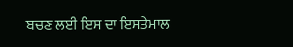ਬਚਣ ਲਈ ਇਸ ਦਾ ਇਸਤੇਮਾਲ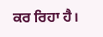ਕਰ ਰਿਹਾ ਹੈ।